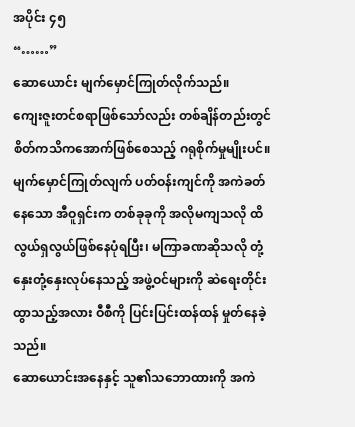အပိုင်း ၄၅
“……”
ဆောယောင်း မျက်မှောင်ကြုတ်လိုက်သည်။
ကျေးဇူးတင်စရာဖြစ်သော်လည်း တစ်ချိန်တည်းတွင် စိတ်ကသိကအောက်ဖြစ်စေသည့် ဂရုစိုက်မှုမျိုးပင်။
မျက်မှောင်ကြုတ်လျက် ပတ်ဝန်းကျင်ကို အကဲခတ်နေသော အီဝူရှင်းက တစ်ခုခုကို အလိုမကျသလို ထိလွယ်ရှလွယ်ဖြစ်နေပုံရပြီး၊ မကြာခဏဆိုသလို တုံ့နှေးတုံ့နှေးလုပ်နေသည့် အဖွဲ့ဝင်များကို ဆဲရေးတိုင်းထွာသည့်အလား ဝီစီကို ပြင်းပြင်းထန်ထန် မှုတ်နေခဲ့သည်။
ဆောယောင်းအနေနှင့် သူ၏သဘောထားကို အကဲ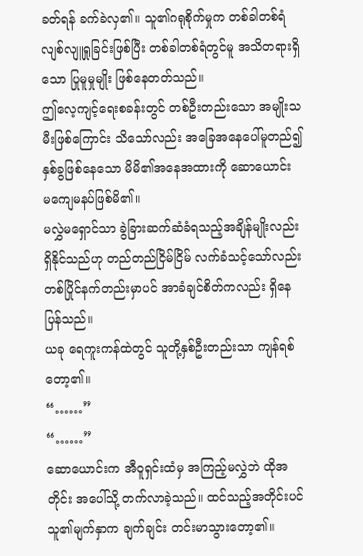ခတ်ရန် ခက်ခဲလှ၏။ သူ၏ဂရုစိုက်မှုက တစ်ခါတစ်ရံ လျစ်လျူရှုခြင်းဖြစ်ပြီး တစ်ခါတစ်ရံတွင်မူ အသိတရားရှိသော ပြုမူမှုမျိုး ဖြစ်နေတတ်သည်။
ဤလေ့ကျင့်ရေးစခန်းတွင် တစ်ဦးတည်းသော အမျိုးသမီးဖြစ်ကြောင်း သိသော်လည်း အခြေအနေပေါ်မူတည်၍ နှစ်ခွဖြစ်နေသော မိမိ၏အနေအထားကို ဆောယောင်း မကျေမနပ်ဖြစ်မိ၏။
မလွှဲမရှောင်သာ ခွဲခြားဆက်ဆံခံရသည့်အချိန်မျိုးလည်း ရှိနိုင်သည်ဟု တည်တည်ငြိမ်ငြိမ် လက်ခံသင့်သော်လည်း တစ်ပြိုင်နက်တည်းမှာပင် အာခံချင်စိတ်ကလည်း ရှိနေပြန်သည်။
ယခု ရေကူးကန်ထဲတွင် သူတို့နှစ်ဦးတည်းသာ ကျန်ရစ်တော့၏။
“……”
“……”
ဆောယောင်းက အီဝူရှင်းထံမှ အကြည့်မလွှဲဘဲ ထိုအတိုင်း အပေါ်သို့ တက်လာခဲ့သည်။ ထင်သည့်အတိုင်းပင် သူ၏မျက်နှာက ချက်ချင်း တင်းမာသွားတော့၏။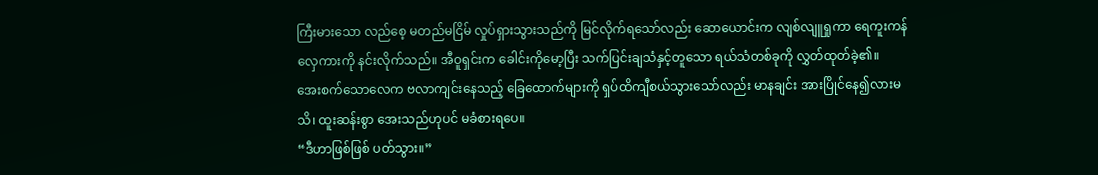ကြီးမားသော လည်စေ့ မတည်မငြိမ် လှုပ်ရှားသွားသည်ကို မြင်လိုက်ရသော်လည်း ဆောယောင်းက လျစ်လျူရှုကာ ရေကူးကန်လှေကားကို နင်းလိုက်သည်။ အီဝူရှင်းက ခေါင်းကိုမော့ပြီး သက်ပြင်းချသံနှင့်တူသော ရယ်သံတစ်ခုကို လွှတ်ထုတ်ခဲ့၏။
အေးစက်သောလေက ဗလာကျင်းနေသည့် ခြေထောက်များကို ရှပ်ထိကျီစယ်သွားသော်လည်း မာနချင်း အားပြိုင်နေ၍လားမသိ၊ ထူးဆန်းစွာ အေးသည်ဟုပင် မခံစားရပေ။
“ဒီဟာဖြစ်ဖြစ် ပတ်သွား။”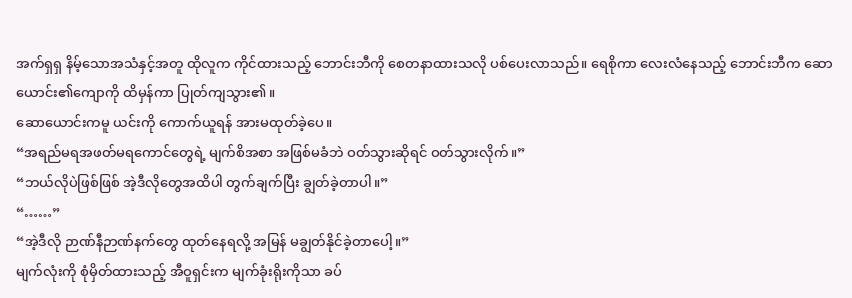အက်ရှရှ နိမ့်သောအသံနှင့်အတူ ထိုလူက ကိုင်ထားသည့် ဘောင်းဘီကို စေတနာထားသလို ပစ်ပေးလာသည်။ ရေစိုကာ လေးလံနေသည့် ဘောင်းဘီက ဆောယောင်း၏ကျောကို ထိမှန်ကာ ပြုတ်ကျသွား၏။
ဆောယောင်းကမူ ယင်းကို ကောက်ယူရန် အားမထုတ်ခဲ့ပေ။
“အရည်မရအဖတ်မရကောင်တွေရဲ့ မျက်စိအစာ အဖြစ်မခံဘဲ ဝတ်သွားဆိုရင် ဝတ်သွားလိုက်။”
“ဘယ်လိုပဲဖြစ်ဖြစ် အဲ့ဒီလိုတွေအထိပါ တွက်ချက်ပြီး ချွတ်ခဲ့တာပါ။”
“……”
“အဲ့ဒီလို ဉာဏ်နီဉာဏ်နက်တွေ ထုတ်နေရလို့ အမြန် မချွတ်နိုင်ခဲ့တာပေါ့။”
မျက်လုံးကို စုံမှိတ်ထားသည့် အီဝူရှင်းက မျက်ခုံးရိုးကိုသာ ခပ်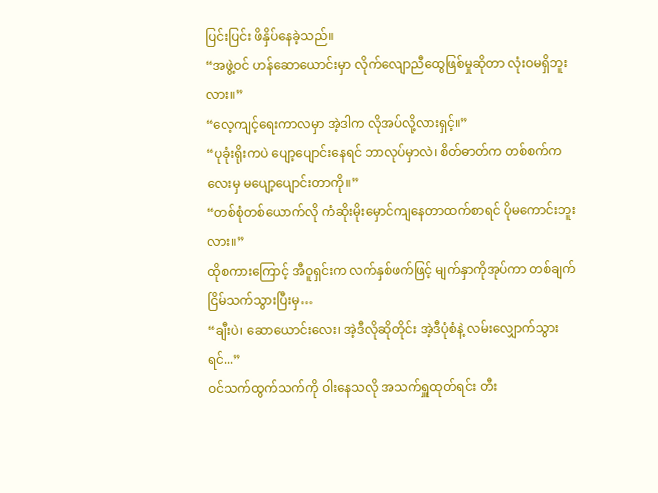ပြင်းပြင်း ဖိနှိပ်နေခဲ့သည်။
“အဖွဲ့ဝင် ဟန်ဆောယောင်းမှာ လိုက်လျောညီထွေဖြစ်မှုဆိုတာ လုံးဝမရှိဘူးလား။”
“လေ့ကျင့်ရေးကာလမှာ အဲ့ဒါက လိုအပ်လို့လားရှင့်။”
“ပုခုံးရိုးကပဲ ပျော့ပျောင်းနေရင် ဘာလုပ်မှာလဲ၊ စိတ်ဓာတ်က တစ်စက်ကလေးမှ မပျော့ပျောင်းတာကို။”
“တစ်စုံတစ်ယောက်လို ကံဆိုးမိုးမှောင်ကျနေတာထက်စာရင် ပိုမကောင်းဘူးလား။”
ထိုစကားကြောင့် အီဝူရှင်းက လက်နှစ်ဖက်ဖြင့် မျက်နှာကိုအုပ်ကာ တစ်ချက် ငြိမ်သက်သွားပြီးမှ…
“ချီးပဲ၊ ဆောယောင်းလေး၊ အဲ့ဒီလိုဆိုတိုင်း အဲ့ဒီပုံစံနဲ့ လမ်းလျှောက်သွားရင်...”
ဝင်သက်ထွက်သက်ကို ဝါးနေသလို အသက်ရှူထုတ်ရင်း တီး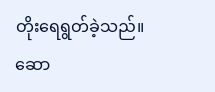တိုးရေရွတ်ခဲ့သည်။
ဆော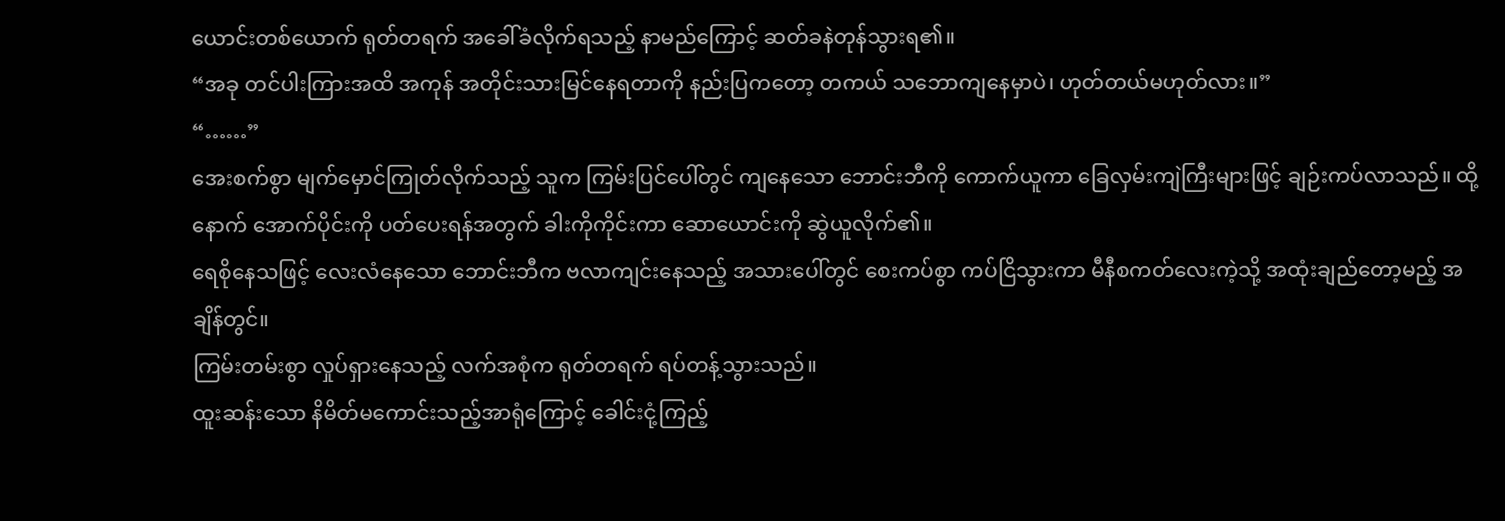ယောင်းတစ်ယောက် ရုတ်တရက် အခေါ်ခံလိုက်ရသည့် နာမည်ကြောင့် ဆတ်ခနဲတုန်သွားရ၏။
“အခု တင်ပါးကြားအထိ အကုန် အတိုင်းသားမြင်နေရတာကို နည်းပြကတော့ တကယ် သဘောကျနေမှာပဲ၊ ဟုတ်တယ်မဟုတ်လား။”
“……”
အေးစက်စွာ မျက်မှောင်ကြုတ်လိုက်သည့် သူက ကြမ်းပြင်ပေါ်တွင် ကျနေသော ဘောင်းဘီကို ကောက်ယူကာ ခြေလှမ်းကျဲကြီးများဖြင့် ချဉ်းကပ်လာသည်။ ထို့နောက် အောက်ပိုင်းကို ပတ်ပေးရန်အတွက် ခါးကိုကိုင်းကာ ဆောယောင်းကို ဆွဲယူလိုက်၏။
ရေစိုနေသဖြင့် လေးလံနေသော ဘောင်းဘီက ဗလာကျင်းနေသည့် အသားပေါ်တွင် စေးကပ်စွာ ကပ်ငြိသွားကာ မီနီစကတ်လေးကဲ့သို့ အထုံးချည်တော့မည့် အချိန်တွင်။
ကြမ်းတမ်းစွာ လှုပ်ရှားနေသည့် လက်အစုံက ရုတ်တရက် ရပ်တန့်သွားသည်။
ထူးဆန်းသော နိမိတ်မကောင်းသည့်အာရုံကြောင့် ခေါင်းငုံ့ကြည့်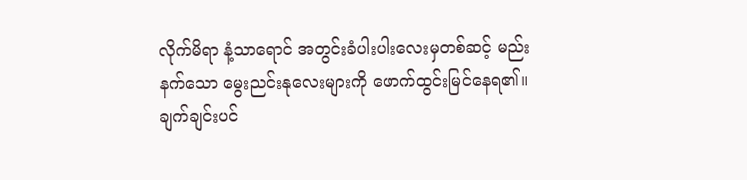လိုက်မိရာ နံ့သာရောင် အတွင်းခံပါးပါးလေးမှတစ်ဆင့် မည်းနက်သော မွေးညင်းနုလေးများကို ဖောက်ထွင်းမြင်နေရ၏။
ချက်ချင်းပင်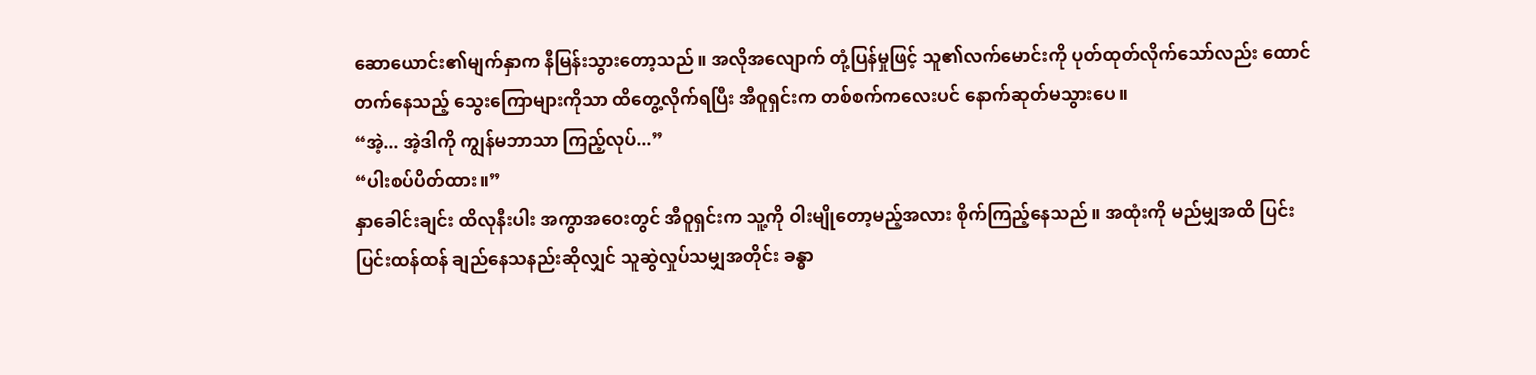ဆောယောင်း၏မျက်နှာက နီမြန်းသွားတော့သည်။ အလိုအလျောက် တုံ့ပြန်မှုဖြင့် သူ၏လက်မောင်းကို ပုတ်ထုတ်လိုက်သော်လည်း ထောင်တက်နေသည့် သွေးကြောများကိုသာ ထိတွေ့လိုက်ရပြီး အီဝူရှင်းက တစ်စက်ကလေးပင် နောက်ဆုတ်မသွားပေ။
“အဲ့... အဲ့ဒါကို ကျွန်မဘာသာ ကြည့်လုပ်...”
“ပါးစပ်ပိတ်ထား။”
နှာခေါင်းချင်း ထိလုနီးပါး အကွာအဝေးတွင် အီဝူရှင်းက သူ့ကို ဝါးမျိုတော့မည့်အလား စိုက်ကြည့်နေသည်။ အထုံးကို မည်မျှအထိ ပြင်းပြင်းထန်ထန် ချည်နေသနည်းဆိုလျှင် သူဆွဲလှုပ်သမျှအတိုင်း ခန္ဓာ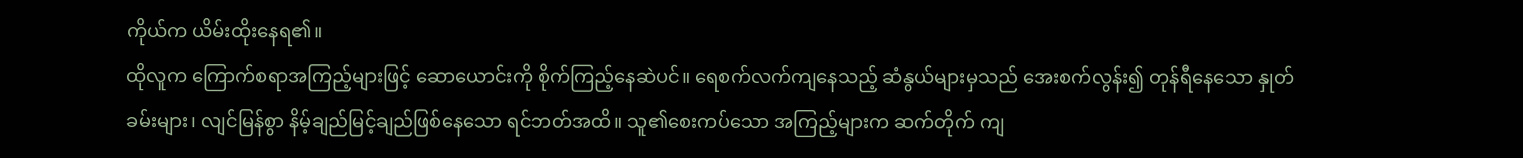ကိုယ်က ယိမ်းထိုးနေရ၏။
ထိုလူက ကြောက်စရာအကြည့်များဖြင့် ဆောယောင်းကို စိုက်ကြည့်နေဆဲပင်။ ရေစက်လက်ကျနေသည့် ဆံနွယ်များမှသည် အေးစက်လွန်း၍ တုန်ရီနေသော နှုတ်ခမ်းများ၊ လျင်မြန်စွာ နိမ့်ချည်မြင့်ချည်ဖြစ်နေသော ရင်ဘတ်အထိ။ သူ၏စေးကပ်သော အကြည့်များက ဆက်တိုက် ကျ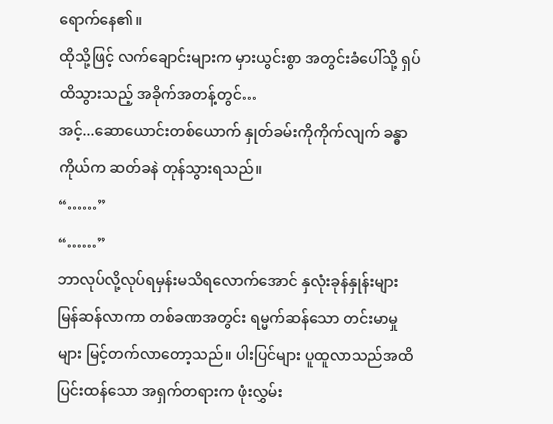ရောက်နေ၏။
ထိုသို့ဖြင့် လက်ချောင်းများက မှားယွင်းစွာ အတွင်းခံပေါ်သို့ ရှပ်ထိသွားသည့် အခိုက်အတန့်တွင်…
အင့်...ဆောယောင်းတစ်ယောက် နှုတ်ခမ်းကိုကိုက်လျက် ခန္ဓာကိုယ်က ဆတ်ခနဲ တုန်သွားရသည်။
“……”
“……”
ဘာလုပ်လို့လုပ်ရမှန်းမသိရလောက်အောင် နှလုံးခုန်နှုန်းများ မြန်ဆန်လာကာ တစ်ခဏအတွင်း ရမ္မက်ဆန်သော တင်းမာမှုများ မြင့်တက်လာတော့သည်။ ပါးပြင်များ ပူထူလာသည်အထိ ပြင်းထန်သော အရှက်တရားက ဖုံးလွှမ်း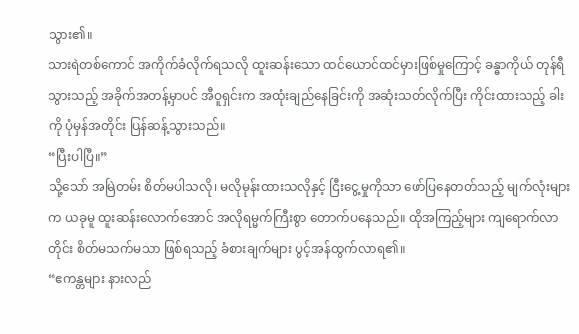သွား၏။
သားရဲတစ်ကောင် အကိုက်ခံလိုက်ရသလို ထူးဆန်းသော ထင်ယောင်ထင်မှားဖြစ်မှုကြောင့် ခန္ဓာကိုယ် တုန်ရီသွားသည့် အခိုက်အတန့်မှာပင် အီဝူရှင်းက အထုံးချည်နေခြင်းကို အဆုံးသတ်လိုက်ပြီး ကိုင်းထားသည့် ခါးကို ပုံမှန်အတိုင်း ပြန်ဆန့်သွားသည်။
“ပြီးပါပြီ။”
သို့သော် အမြဲတမ်း စိတ်မပါသလို၊ မလိုမုန်းထားသလိုနှင့် ငြီးငွေ့မှုကိုသာ ဖော်ပြနေတတ်သည့် မျက်လုံးများက ယခုမူ ထူးဆန်းလောက်အောင် အလိုရမ္မက်ကြီးစွာ တောက်ပနေသည်။ ထိုအကြည့်များ ကျရောက်လာတိုင်း စိတ်မသက်မသာ ဖြစ်ရသည့် ခံစားချက်များ ပွင့်အန်ထွက်လာရ၏။
“ဧကန္တများ နားလည်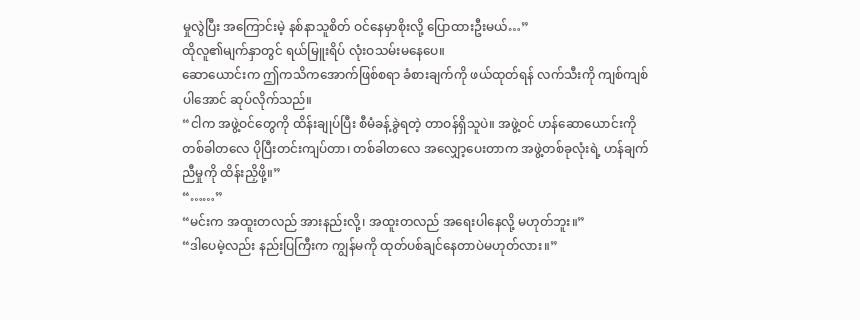မှုလွဲပြီး အကြောင်းမဲ့ နစ်နာသူစိတ် ဝင်နေမှာစိုးလို့ ပြောထားဦးမယ်…”
ထိုလူ၏မျက်နှာတွင် ရယ်မြူးရိပ် လုံးဝသမ်းမနေပေ။
ဆောယောင်းက ဤကသိကအောက်ဖြစ်စရာ ခံစားချက်ကို ဖယ်ထုတ်ရန် လက်သီးကို ကျစ်ကျစ်ပါအောင် ဆုပ်လိုက်သည်။
“ငါက အဖွဲ့ဝင်တွေကို ထိန်းချုပ်ပြီး စီမံခန့်ခွဲရတဲ့ တာဝန်ရှိသူပဲ။ အဖွဲ့ဝင် ဟန်ဆောယောင်းကို တစ်ခါတလေ ပိုပြီးတင်းကျပ်တာ၊ တစ်ခါတလေ အလျှော့ပေးတာက အဖွဲ့တစ်ခုလုံးရဲ့ ဟန်ချက်ညီမှုကို ထိန်းညှိဖို့။”
“……”
“မင်းက အထူးတလည် အားနည်းလို့၊ အထူးတလည် အရေးပါနေလို့ မဟုတ်ဘူး။”
“ဒါပေမဲ့လည်း နည်းပြကြီးက ကျွန်မကို ထုတ်ပစ်ချင်နေတာပဲမဟုတ်လား။”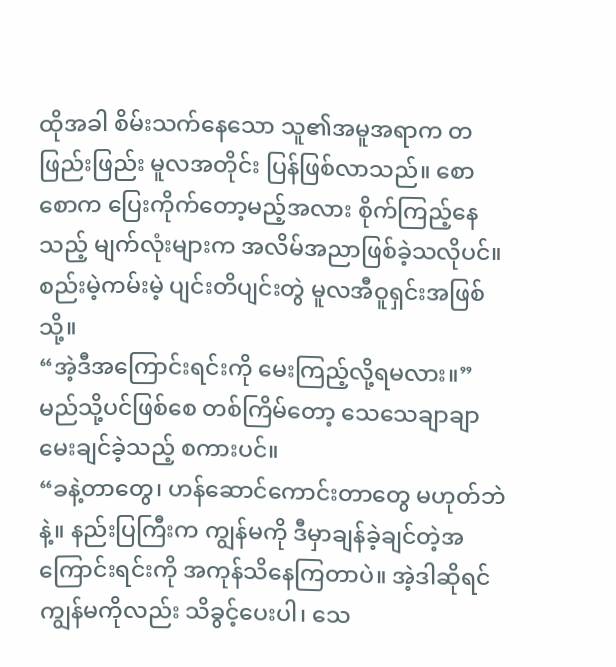ထိုအခါ စိမ်းသက်နေသော သူ၏အမူအရာက တဖြည်းဖြည်း မူလအတိုင်း ပြန်ဖြစ်လာသည်။ စောစောက ပြေးကိုက်တော့မည့်အလား စိုက်ကြည့်နေသည့် မျက်လုံးများက အလိမ်အညာဖြစ်ခဲ့သလိုပင်။ စည်းမဲ့ကမ်းမဲ့ ပျင်းတိပျင်းတွဲ မူလအီဝူရှင်းအဖြစ်သို့။
“အဲ့ဒီအကြောင်းရင်းကို မေးကြည့်လို့ရမလား။”
မည်သို့ပင်ဖြစ်စေ တစ်ကြိမ်တော့ သေသေချာချာ မေးချင်ခဲ့သည့် စကားပင်။
“ခနဲ့တာတွေ၊ ဟန်ဆောင်ကောင်းတာတွေ မဟုတ်ဘဲနဲ့။ နည်းပြကြီးက ကျွန်မကို ဒီမှာချန်ခဲ့ချင်တဲ့အကြောင်းရင်းကို အကုန်သိနေကြတာပဲ။ အဲ့ဒါဆိုရင် ကျွန်မကိုလည်း သိခွင့်ပေးပါ၊ သေ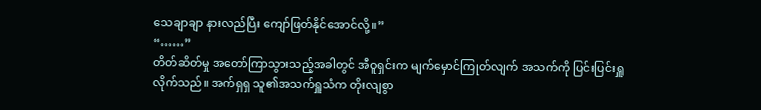သေချာချာ နားလည်ပြီး ကျော်ဖြတ်နိုင်အောင်လို့။”
“……”
တိတ်ဆိတ်မှု အတော်ကြာသွားသည့်အခါတွင် အီဝူရှင်းက မျက်မှောင်ကြုတ်လျက် အသက်ကို ပြင်းပြင်းရှူလိုက်သည်။ အက်ရှရှ သူ၏အသက်ရှူသံက တိုးလျစွာ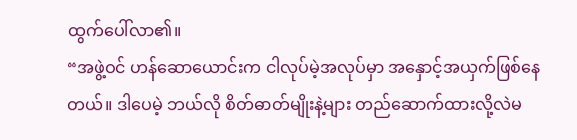ထွက်ပေါ်လာ၏။
“အဖွဲ့ဝင် ဟန်ဆောယောင်းက ငါလုပ်မဲ့အလုပ်မှာ အနှောင့်အယှက်ဖြစ်နေတယ်။ ဒါပေမဲ့ ဘယ်လို စိတ်ဓာတ်မျိုးနဲ့များ တည်ဆောက်ထားလို့လဲမ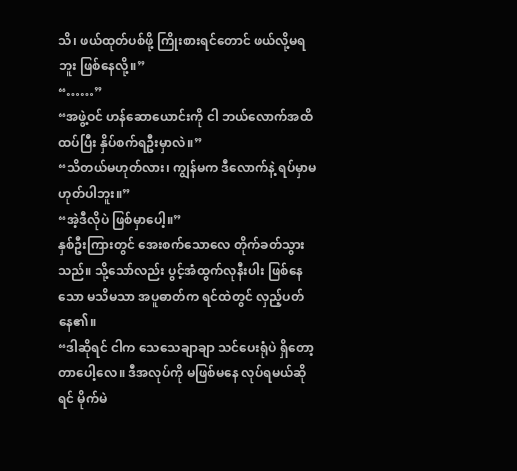သိ၊ ဖယ်ထုတ်ပစ်ဖို့ ကြိုးစားရင်တောင် ဖယ်လို့မရဘူး ဖြစ်နေလို့။”
“……”
“အဖွဲ့ဝင် ဟန်ဆောယောင်းကို ငါ ဘယ်လောက်အထိ ထပ်ပြီး နှိပ်စက်ရဦးမှာလဲ။”
“သိတယ်မဟုတ်လား၊ ကျွန်မက ဒီလောက်နဲ့ ရပ်မှာမဟုတ်ပါဘူး။”
“အဲ့ဒီလိုပဲ ဖြစ်မှာပေါ့။”
နှစ်ဦးကြားတွင် အေးစက်သောလေ တိုက်ခတ်သွားသည်။ သို့သော်လည်း ပွင့်အံထွက်လုနီးပါး ဖြစ်နေသော မသိမသာ အပူဓာတ်က ရင်ထဲတွင် လှည့်ပတ်နေ၏။
“ဒါဆိုရင် ငါက သေသေချာချာ သင်ပေးရုံပဲ ရှိတော့တာပေါ့လေ။ ဒီအလုပ်ကို မဖြစ်မနေ လုပ်ရမယ်ဆိုရင် မိုက်မဲ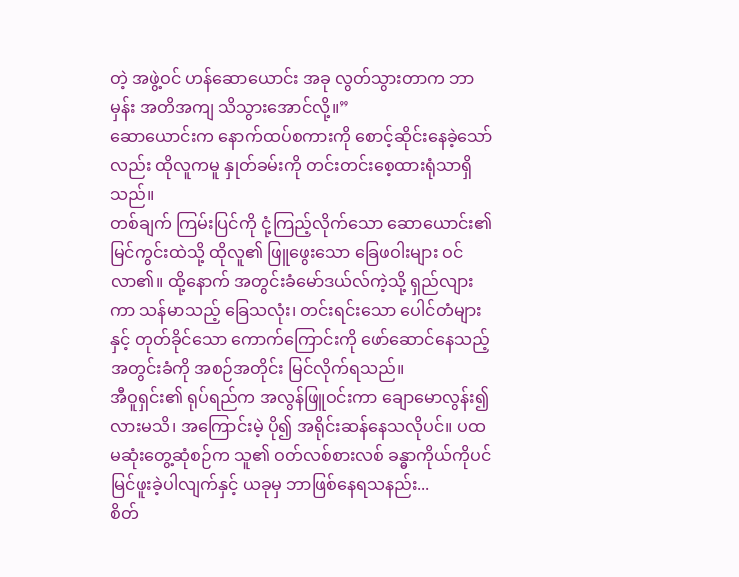တဲ့ အဖွဲ့ဝင် ဟန်ဆောယောင်း အခု လွတ်သွားတာက ဘာမှန်း အတိအကျ သိသွားအောင်လို့။”
ဆောယောင်းက နောက်ထပ်စကားကို စောင့်ဆိုင်းနေခဲ့သော်လည်း ထိုလူကမူ နှုတ်ခမ်းကို တင်းတင်းစေ့ထားရုံသာရှိသည်။
တစ်ချက် ကြမ်းပြင်ကို ငုံ့ကြည့်လိုက်သော ဆောယောင်း၏ မြင်ကွင်းထဲသို့ ထိုလူ၏ ဖြူဖွေးသော ခြေဖဝါးများ ဝင်လာ၏။ ထို့နောက် အတွင်းခံမော်ဒယ်လ်ကဲ့သို့ ရှည်လျားကာ သန်မာသည့် ခြေသလုံး၊ တင်းရင်းသော ပေါင်တံများနှင့် တုတ်ခိုင်သော ကောက်ကြောင်းကို ဖော်ဆောင်နေသည့် အတွင်းခံကို အစဉ်အတိုင်း မြင်လိုက်ရသည်။
အီဝူရှင်း၏ ရုပ်ရည်က အလွန်ဖြူဝင်းကာ ချောမောလွန်း၍လားမသိ၊ အကြောင်းမဲ့ ပို၍ အရိုင်းဆန်နေသလိုပင်။ ပထမဆုံးတွေ့ဆုံစဉ်က သူ၏ ဝတ်လစ်စားလစ် ခန္ဓာကိုယ်ကိုပင် မြင်ဖူးခဲ့ပါလျက်နှင့် ယခုမှ ဘာဖြစ်နေရသနည်း...
စိတ်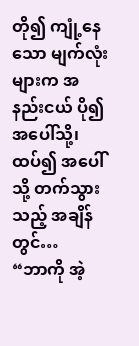တို၍ ကျုံ့နေသော မျက်လုံးများက အနည်းငယ် ပို၍ အပေါ်သို့၊ ထပ်၍ အပေါ်သို့ တက်သွားသည့် အချိန်တွင်…
“ဘာကို အဲ့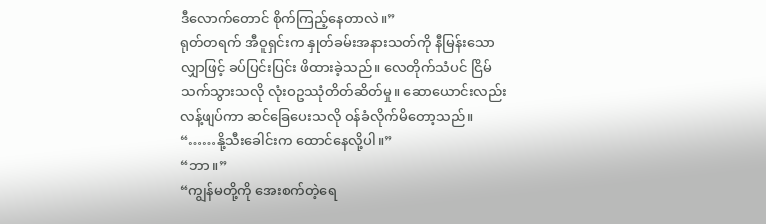ဒီလောက်တောင် စိုက်ကြည့်နေတာလဲ။”
ရုတ်တရက် အီဝူရှင်းက နှုတ်ခမ်းအနားသတ်ကို နီမြန်းသော လျှာဖြင့် ခပ်ပြင်းပြင်း ဖိထားခဲ့သည်။ လေတိုက်သံပင် ငြိမ်သက်သွားသလို လုံးဝဥဿုံတိတ်ဆိတ်မှု။ ဆောယောင်းလည်း လန့်ဖျပ်ကာ ဆင်ခြေပေးသလို ဝန်ခံလိုက်မိတော့သည်။
“……နို့သီးခေါင်းက ထောင်နေလို့ပါ။”
“ဘာ။”
“ကျွန်မတို့ကို အေးစက်တဲ့ရေ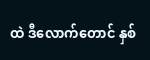ထဲ ဒီလောက်တောင် နှစ်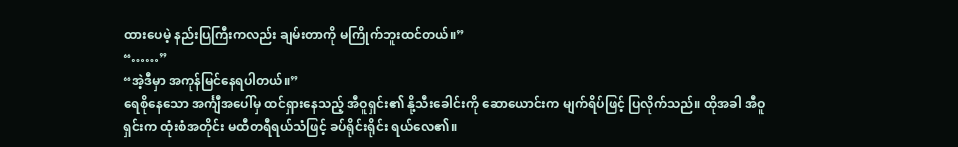ထားပေမဲ့ နည်းပြကြီးကလည်း ချမ်းတာကို မကြိုက်ဘူးထင်တယ်။”
“……”
“အဲ့ဒီမှာ အကုန်မြင်နေရပါတယ်။”
ရေစိုနေသော အင်္ကျီအပေါ်မှ ထင်ရှားနေသည့် အီဝူရှင်း၏ နို့သီးခေါင်းကို ဆောယောင်းက မျက်ရိပ်ဖြင့် ပြလိုက်သည်။ ထိုအခါ အီဝူရှင်းက ထုံးစံအတိုင်း မထီတရီရယ်သံဖြင့် ခပ်ရိုင်းရိုင်း ရယ်လေ၏။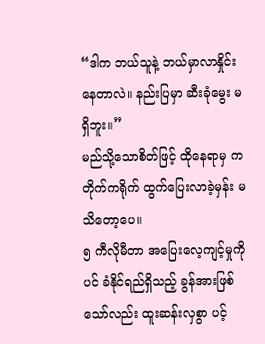“ဒါက ဘယ်သူနဲ့ ဘယ်မှာလာနှိုင်းနေတာလဲ။ နည်းပြမှာ ဆီးခုံမွေး မရှိဘူး။”
မည်သို့သောစိတ်ဖြင့် ထိုနေရာမှ ကတိုက်ကရိုက် ထွက်ပြေးလာခဲ့မှန်း မသိတော့ပေ။
၅ ကီလိုမီတာ အပြေးလေ့ကျင့်မှုကိုပင် ခံနိုင်ရည်ရှိသည့် ခွန်အားဖြစ်သော်လည်း ထူးဆန်းလှစွာ ပင့်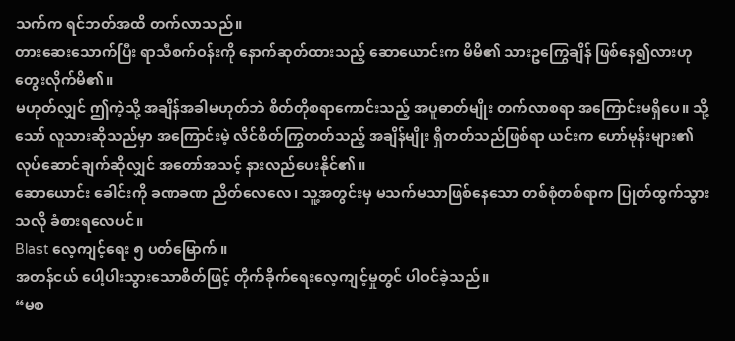သက်က ရင်ဘတ်အထိ တက်လာသည်။
တားဆေးသောက်ပြီး ရာသီစက်ဝန်းကို နောက်ဆုတ်ထားသည့် ဆောယောင်းက မိမိ၏ သားဥကြွေချိန် ဖြစ်နေ၍လားဟု တွေးလိုက်မိ၏။
မဟုတ်လျှင် ဤကဲ့သို့ အချိန်အခါမဟုတ်ဘဲ စိတ်တိုစရာကောင်းသည့် အပူဓာတ်မျိုး တက်လာစရာ အကြောင်းမရှိပေ။ သို့သော် လူသားဆိုသည်မှာ အကြောင်းမဲ့ လိင်စိတ်ကြွတတ်သည့် အချိန်မျိုး ရှိတတ်သည်ဖြစ်ရာ ယင်းက ဟော်မုန်းများ၏ လုပ်ဆောင်ချက်ဆိုလျှင် အတော်အသင့် နားလည်ပေးနိုင်၏။
ဆောယောင်း ခေါင်းကို ခဏခဏ ညိတ်လေလေ၊ သူ့အတွင်းမှ မသက်မသာဖြစ်နေသော တစ်စုံတစ်ရာက ပြုတ်ထွက်သွားသလို ခံစားရလေပင်။
Blast လေ့ကျင့်ရေး ၅ ပတ်မြောက်။
အတန်ငယ် ပေါ့ပါးသွားသောစိတ်ဖြင့် တိုက်ခိုက်ရေးလေ့ကျင့်မှုတွင် ပါဝင်ခဲ့သည်။
“မစ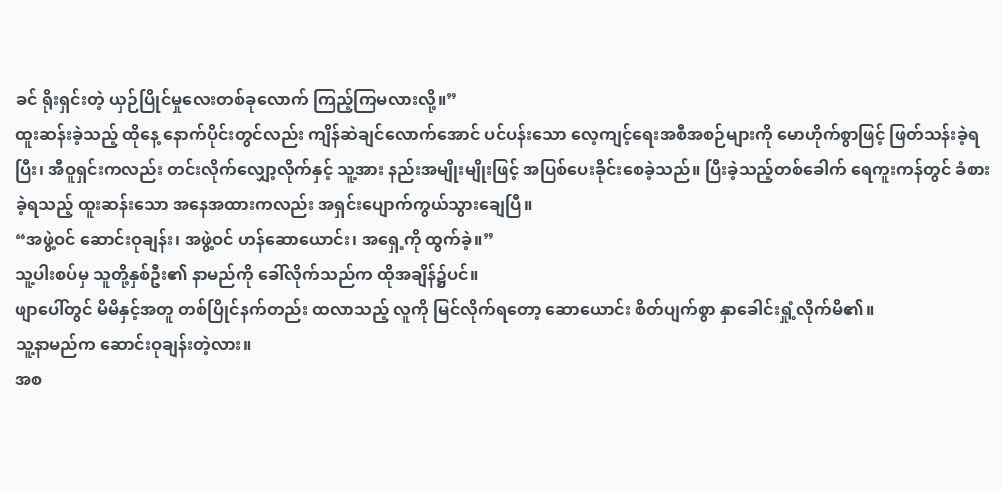ခင် ရိုးရှင်းတဲ့ ယှဉ်ပြိုင်မှုလေးတစ်ခုလောက် ကြည့်ကြမလားလို့။”
ထူးဆန်းခဲ့သည့် ထိုနေ့ နောက်ပိုင်းတွင်လည်း ကျိန်ဆဲချင်လောက်အောင် ပင်ပန်းသော လေ့ကျင့်ရေးအစီအစဉ်များကို မောဟိုက်စွာဖြင့် ဖြတ်သန်းခဲ့ရပြီး၊ အီဝူရှင်းကလည်း တင်းလိုက်လျှော့လိုက်နှင့် သူ့အား နည်းအမျိုးမျိုးဖြင့် အပြစ်ပေးခိုင်းစေခဲ့သည်။ ပြီးခဲ့သည့်တစ်ခေါက် ရေကူးကန်တွင် ခံစားခဲ့ရသည့် ထူးဆန်းသော အနေအထားကလည်း အရှင်းပျောက်ကွယ်သွားချေပြီ။
“အဖွဲ့ဝင် ဆောင်းဝုချန်း၊ အဖွဲ့ဝင် ဟန်ဆောယောင်း၊ အရှေ့ကို ထွက်ခဲ့။”
သူ့ပါးစပ်မှ သူတို့နှစ်ဦး၏ နာမည်ကို ခေါ်လိုက်သည်က ထိုအချိန်၌ပင်။
ဖျာပေါ်တွင် မိမိနှင့်အတူ တစ်ပြိုင်နက်တည်း ထလာသည့် လူကို မြင်လိုက်ရတော့ ဆောယောင်း စိတ်ပျက်စွာ နှာခေါင်းရှုံ့လိုက်မိ၏။
သူ့နာမည်က ဆောင်းဝုချန်းတဲ့လား။
အစ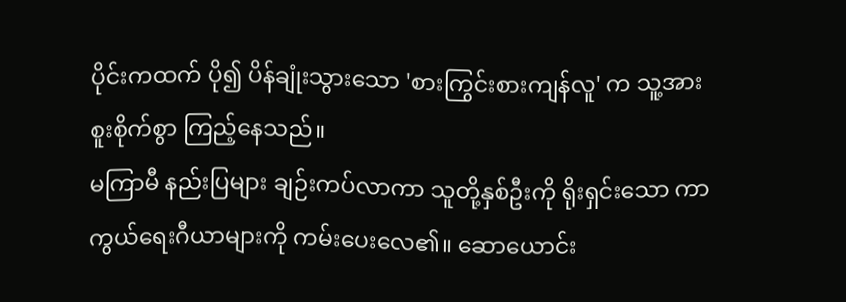ပိုင်းကထက် ပို၍ ပိန်ချုံးသွားသော 'စားကြွင်းစားကျန်လူ' က သူ့အား စူးစိုက်စွာ ကြည့်နေသည်။
မကြာမီ နည်းပြများ ချဉ်းကပ်လာကာ သူတို့နှစ်ဦးကို ရိုးရှင်းသော ကာကွယ်ရေးဂီယာများကို ကမ်းပေးလေ၏။ ဆောယောင်း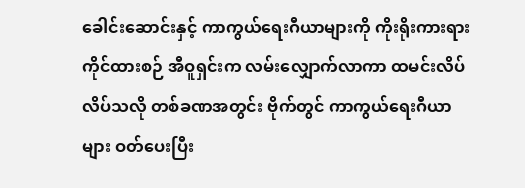ခေါင်းဆောင်းနှင့် ကာကွယ်ရေးဂီယာများကို ကိုးရိုးကားရား ကိုင်ထားစဉ် အီဝူရှင်းက လမ်းလျှောက်လာကာ ထမင်းလိပ် လိပ်သလို တစ်ခဏအတွင်း ဗိုက်တွင် ကာကွယ်ရေးဂီယာများ ဝတ်ပေးပြီး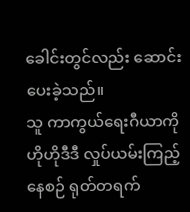ခေါင်းတွင်လည်း ဆောင်းပေးခဲ့သည်။
သူ ကာကွယ်ရေးဂီယာကို ဟိုဟိုဒီဒီ လှုပ်ယမ်းကြည့်နေစဉ် ရုတ်တရက်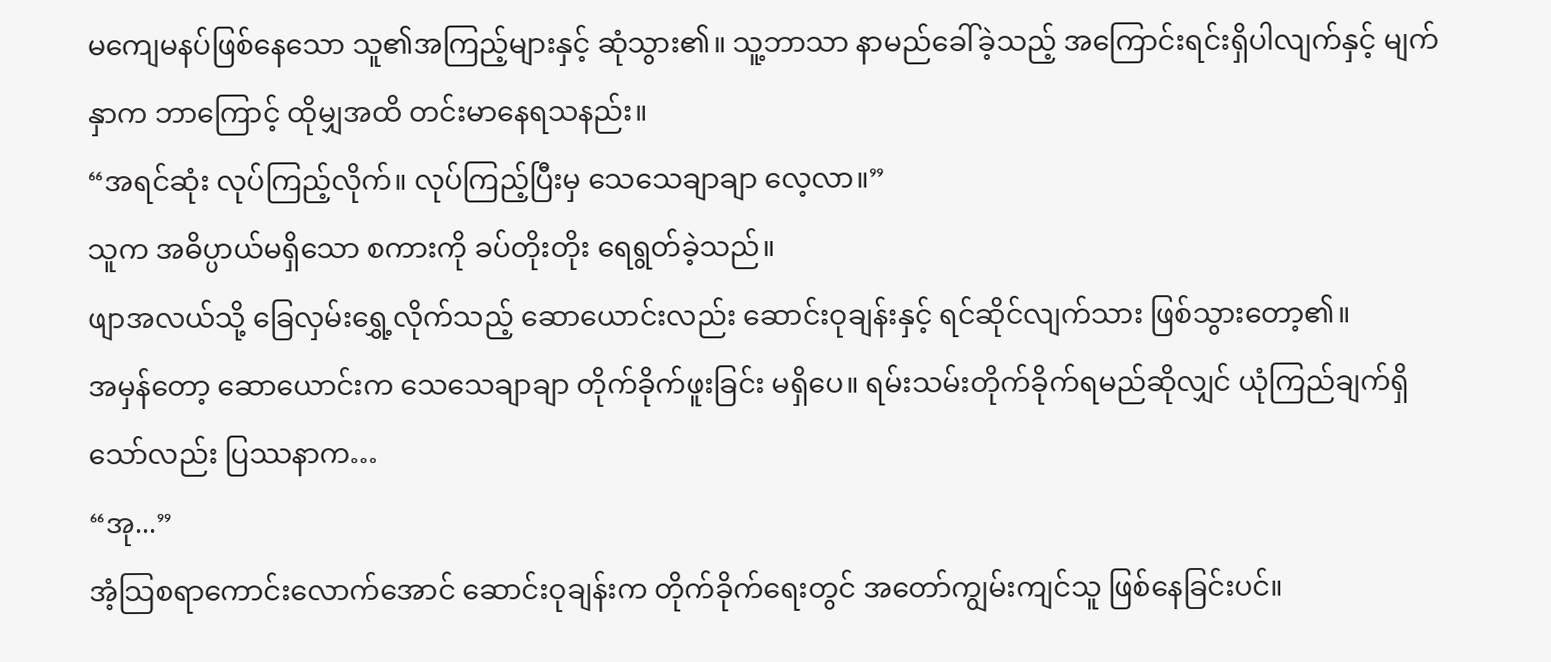မကျေမနပ်ဖြစ်နေသော သူ၏အကြည့်များနှင့် ဆုံသွား၏။ သူ့ဘာသာ နာမည်ခေါ်ခဲ့သည့် အကြောင်းရင်းရှိပါလျက်နှင့် မျက်နှာက ဘာကြောင့် ထိုမျှအထိ တင်းမာနေရသနည်း။
“အရင်ဆုံး လုပ်ကြည့်လိုက်။ လုပ်ကြည့်ပြီးမှ သေသေချာချာ လေ့လာ။”
သူက အဓိပ္ပာယ်မရှိသော စကားကို ခပ်တိုးတိုး ရေရွတ်ခဲ့သည်။
ဖျာအလယ်သို့ ခြေလှမ်းရွှေ့လိုက်သည့် ဆောယောင်းလည်း ဆောင်းဝုချန်းနှင့် ရင်ဆိုင်လျက်သား ဖြစ်သွားတော့၏။
အမှန်တော့ ဆောယောင်းက သေသေချာချာ တိုက်ခိုက်ဖူးခြင်း မရှိပေ။ ရမ်းသမ်းတိုက်ခိုက်ရမည်ဆိုလျှင် ယုံကြည်ချက်ရှိသော်လည်း ပြဿနာက…
“အု...”
အံ့သြစရာကောင်းလောက်အောင် ဆောင်းဝုချန်းက တိုက်ခိုက်ရေးတွင် အတော်ကျွမ်းကျင်သူ ဖြစ်နေခြင်းပင်။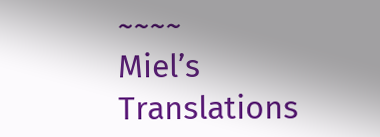~~~~
Miel’s Translations